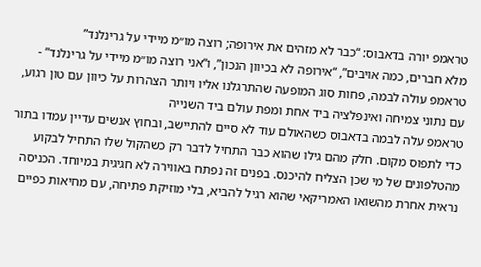טראמפ יורה בדאבוס: “כבר לא מזהים את אירופה; רוצה מו״מ מיידי על גרינלנד”
מלא חברים, כמה אויבים”, “אירופה לא בכיוון הנכון”, ו“אני רוצה מו״מ מיידי על גרינלנד” - טראמפ עולה לבמה, פחות סוג המופעה שהתרגלנו אליו ויותר הצהרות על כיוון עם טון רגוע, עם נתוני צמיחה ואינפלציה ביד אחת ומפת עולם ביד השנייה
טראמפ עלה לבמה בדאבוס כשהאולם עוד לא סיים להתיישב, ובחוץ אנשים עדיין עמדו בתור כדי לתפוס מקום. חלק מהם גילו שהוא כבר התחיל לדבר רק כשהקול שלו התחיל לבקוע מהטלפונים של מי שכן הצליח להיכנס. בפנים זה נפתח באווירה לא חגיגית במיוחד. הכניסה נראית אחרת מהשואו האמריקאי שהוא רגיל להביא, בלי מוזיקת פתיחה, עם מחיאות כפיים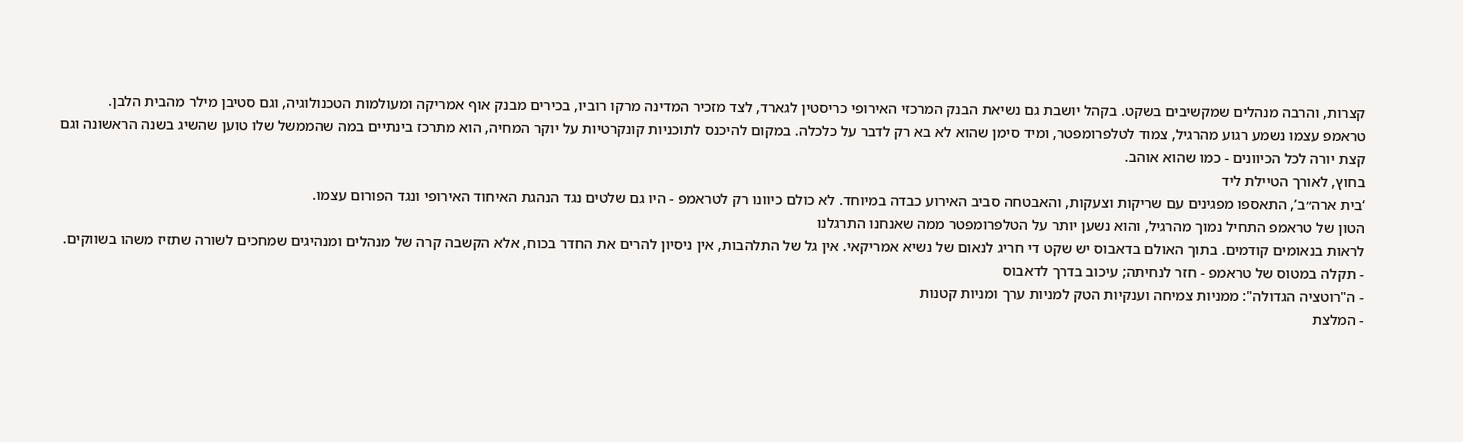קצרות, והרבה מנהלים שמקשיבים בשקט. בקהל יושבת גם נשיאת הבנק המרכזי האירופי כריסטין לגארד, לצד מזכיר המדינה מרקו רוביו, בכירים מבנק אוף אמריקה ומעולמות הטכנולוגיה, וגם סטיבן מילר מהבית הלבן.
טראמפ עצמו נשמע רגוע מהרגיל, צמוד לטלפרומפטר, ומיד סימן שהוא לא בא רק לדבר על כלכלה. במקום להיכנס לתוכניות קונקרטיות על יוקר המחיה, הוא מתרכז בינתיים במה שהממשל שלו טוען שהשיג בשנה הראשונה וגם קצת יורה לכל הכיוונים - כמו שהוא אוהב.
בחוץ, לאורך הטיילת ליד
‘בית ארה״ב’, התאספו מפגינים עם שריקות וצעקות, והאבטחה סביב האירוע כבדה במיוחד. לא כולם כיוונו רק לטראמפ - היו גם שלטים נגד הנהגת האיחוד האירופי ונגד הפורום עצמו.
הטון של טראמפ התחיל נמוך מהרגיל, והוא נשען יותר על הטלפרומפטר ממה שאנחנו התרגלנו
לראות בנאומים קודמים. בתוך האולם בדאבוס יש שקט די חריג לנאום של נשיא אמריקאי. אין גל של התלהבות, אין ניסיון להרים את החדר בכוח, אלא הקשבה קרה של מנהלים ומנהיגים שמחכים לשורה שתזיז משהו בשווקים.
- תקלה במטוס של טראמפ - חזר לנחיתה; עיכוב בדרך לדאבוס
- ה"רוטציה הגדולה": ממניות צמיחה וענקיות הטק למניות ערך ומניות קטנות
- המלצת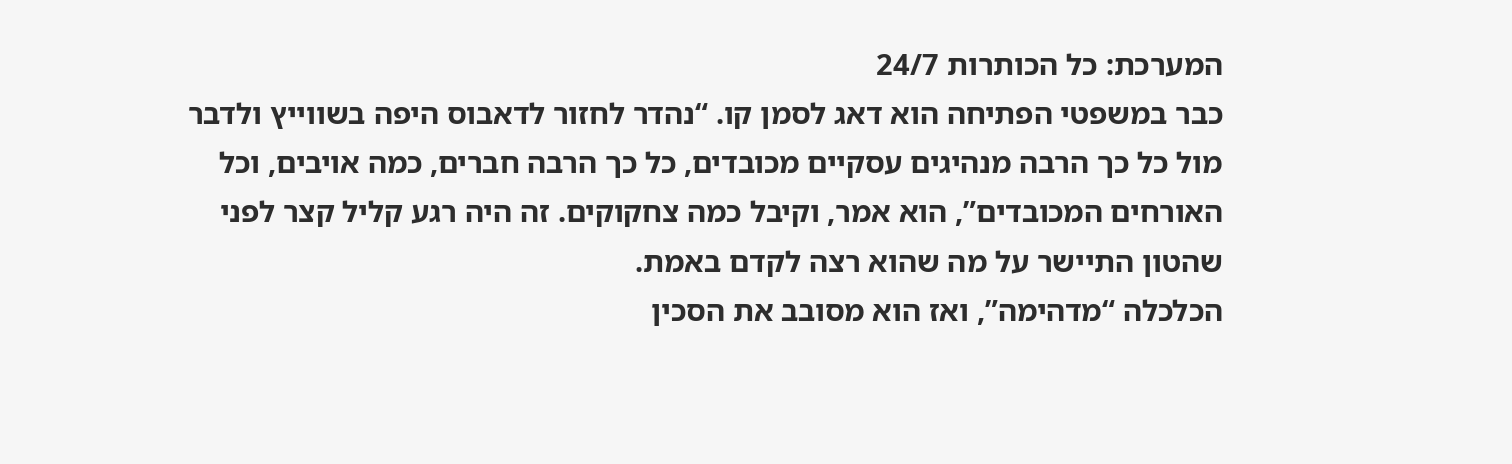המערכת: כל הכותרות 24/7
כבר במשפטי הפתיחה הוא דאג לסמן קו. “נהדר לחזור לדאבוס היפה בשווייץ ולדבר מול כל כך הרבה מנהיגים עסקיים מכובדים, כל כך הרבה חברים, כמה אויבים, וכל האורחים המכובדים”, הוא אמר, וקיבל כמה צחקוקים. זה היה רגע קליל קצר לפני שהטון התיישר על מה שהוא רצה לקדם באמת.
הכלכלה “מדהימה”, ואז הוא מסובב את הסכין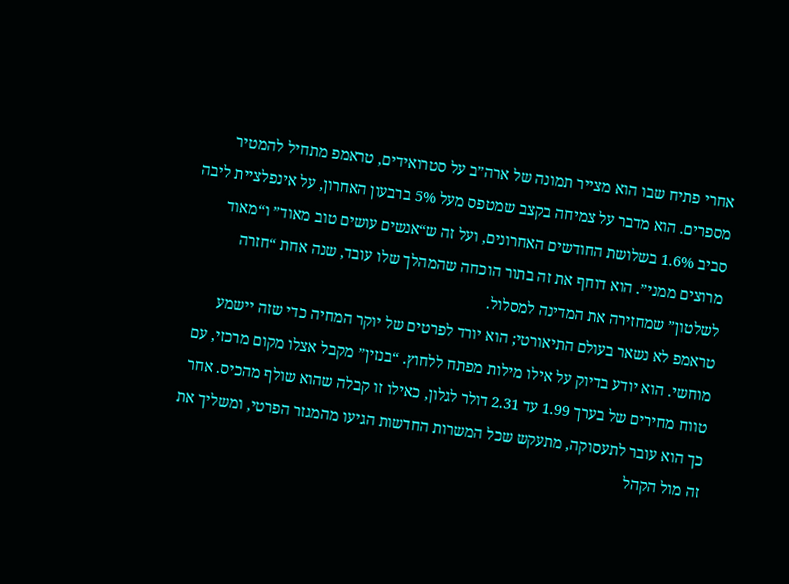אחרי פתיח שבו הוא מצייר תמונה של ארה״ב על סטרואידים, טראמפ מתחיל להמטיר מספרים. הוא מדבר על צמיחה בקצב שמטפס מעל 5% ברבעון האחרון, על אינפלציית ליבה סביב 1.6% בשלושת החודשים האחרונים, ועל זה ש“אנשים עושים טוב מאוד” ו“מאוד מרוצים ממני”. הוא דוחף את זה בתור הוכחה שהמהלך שלו עובד, שנה אחת “חזרה לשלטון” שמחזירה את המדינה למסלול.
טראמפ לא נשאר בעולם התיאורטי; הוא יורד לפרטים של יוקר המחיה כדי שזה יישמע מוחשי. הוא יודע בדיוק על אילו מילות מפתח ללחוץ. “בנזין” מקבל אצלו מקום מרכזי, עם טווח מחירים של בערך 1.99 עד 2.31 דולר לגלון, כאילו זו קבלה שהוא שולף מהכיס. אחר כך הוא עובר לתעסוקה, מתעקש שכל המשרות החדשות הגיעו מהמגזר הפרטי, ומשליך את זה מול הקהל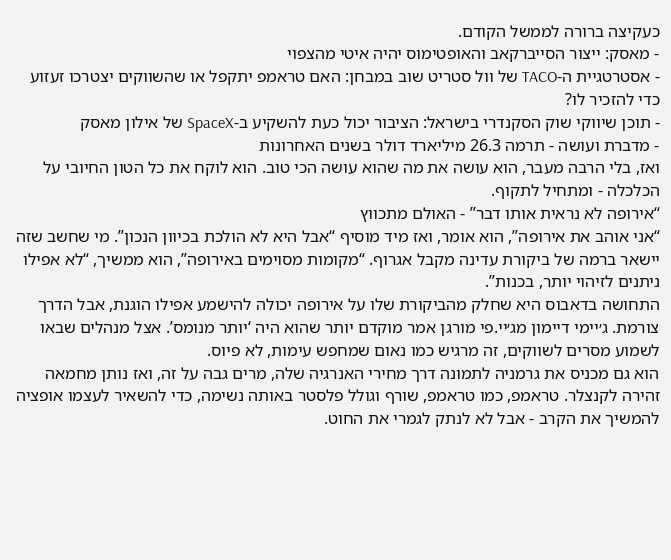כעקיצה ברורה לממשל הקודם.
- מאסק: ייצור הסייברקאב והאופטימוס יהיה איטי מהצפוי
- אסטרטגיית ה-TACO של וול סטריט שוב במבחן: האם טראמפ יתקפל או שהשווקים יצטרכו זעזוע כדי להזכיר לו?
- תוכן שיווקי שוק הסקנדרי בישראל: הציבור יכול כעת להשקיע ב-SpaceX של אילון מאסק
- מדברת ועושה - תרמה 26.3 מיליארד דולר בשנים האחרונות
ואז, בלי הרבה מעבר, הוא עושה את מה שהוא עושה הכי טוב. הוא לוקח את כל הטון החיובי על הכלכלה - ומתחיל לתקוף.
“אירופה לא נראית אותו דבר” - האולם מתכווץ
“אני אוהב את אירופה”, הוא אומר, ואז מיד מוסיף “אבל היא לא הולכת בכיוון הנכון”. מי שחשב שזה יישאר ברמה של ביקורת עדינה מקבל אגרוף. “מקומות מסוימים באירופה”, הוא ממשיך, “לא אפילו ניתנים לזיהוי יותר, בכנות”.
התחושה בדאבוס היא שחלק מהביקורת שלו על אירופה יכולה להישמע אפילו הוגנת, אבל הדרך צורמת. ג׳יימי דיימון מג׳יי.פי מורגן אמר מוקדם יותר שהוא היה ‘יותר מנומס’. אצל מנהלים שבאו לשמוע מסרים לשווקים, זה מרגיש כמו נאום שמחפש עימות, לא פיוס.
הוא גם מכניס את גרמניה לתמונה דרך מחירי האנרגיה שלה, מרים גבה על זה, ואז נותן מחמאה זהירה לקנצלר. טראמפ, כמו טראמפ, שורף וגולל פלסטר באותה נשימה, כדי להשאיר לעצמו אופציה להמשיך את הקרב - אבל לא לנתק לגמרי את החוט.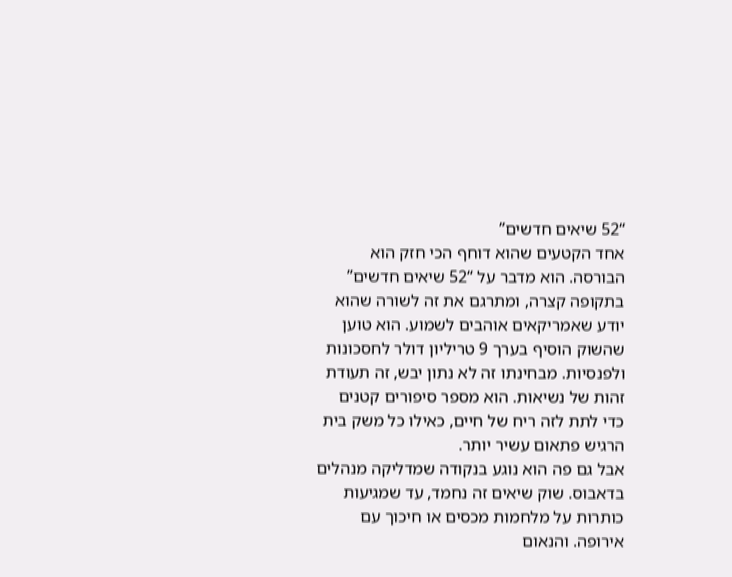“52 שיאים חדשים”
אחד הקטעים שהוא דוחף הכי חזק הוא הבורסה. הוא מדבר על “52 שיאים חדשים” בתקופה קצרה, ומתרגם את זה לשורה שהוא יודע שאמריקאים אוהבים לשמוע. הוא טוען שהשוק הוסיף בערך 9 טריליון דולר לחסכונות ולפנסיות. מבחינתו זה לא נתון יבש, זה תעודת זהות של נשיאות. הוא מספר סיפורים קטנים כדי לתת לזה ריח של חיים, כאילו כל משק בית הרגיש פתאום עשיר יותר.
אבל גם פה הוא נוגע בנקודה שמדליקה מנהלים בדאבוס. שוק שיאים זה נחמד, עד שמגיעות כותרות על מלחמות מכסים או חיכוך עם אירופה. והנאום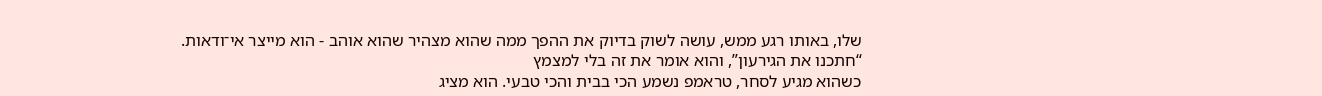שלו, באותו רגע ממש, עושה לשוק בדיוק את ההפך ממה שהוא מצהיר שהוא אוהב - הוא מייצר אי־ודאות.
“חתכנו את הגירעון”, והוא אומר את זה בלי למצמץ
כשהוא מגיע לסחר, טראמפ נשמע הכי בבית והכי טבעי. הוא מציג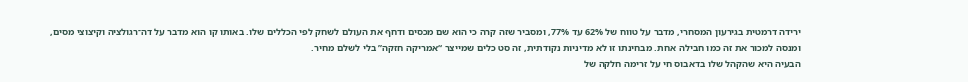ירידה דרמטית בגירעון המסחרי, מדבר על טווח של 62% עד 77%, ומסביר שזה קרה כי הוא שם מכסים ודחף את העולם לשחק לפי הכללים שלו. באותו קו הוא מדבר על דה־רגולציה וקיצוצי מסים, ומנסה למכור את זה כמו חבילה אחת. מבחינתו זו לא מדיניות נקודתית, זה סט כלים שמייצר “אמריקה חזקה” בלי לשלם מחיר.
הבעיה היא שהקהל שלו בדאבוס חי על זרימה חלקה של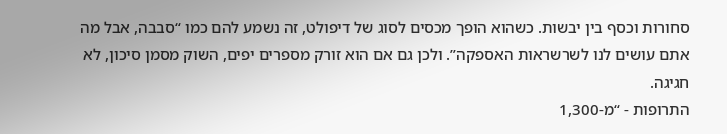סחורות וכסף בין יבשות. כשהוא הופך מכסים לסוג של דיפולט, זה נשמע להם כמו “סבבה, אבל מה אתם עושים לנו לשרשראות האספקה”. ולכן גם אם הוא זורק מספרים יפים, השוק מסמן סיכון, לא חגיגה.
התרופות - “מ-1,300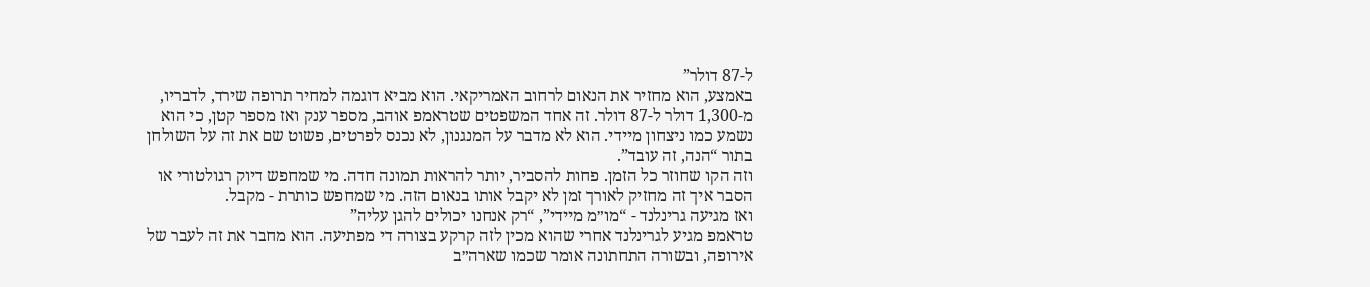ל-87 דולר”
באמצע, הוא מחזיר את הנאום לרחוב האמריקאי. הוא מביא דוגמה למחיר תרופה שירד, לדבריו, מ-1,300 דולר ל-87 דולר. זה אחד המשפטים שטראמפ אוהב, מספר ענק ואז מספר קטן, כי הוא נשמע כמו ניצחון מיידי. הוא לא מדבר על המנגנון, לא נכנס לפרטים, פשוט שם את זה על השולחן בתור “הנה, זה עובד”.
וזה הקו שחוזר כל הזמן. פחות להסביר, יותר להראות תמונה חדה. מי שמחפש דיוק רגולטורי או הסבר איך זה מחזיק לאורך זמן לא יקבל אותו בנאום הזה. מי שמחפש כותרת - מקבל.
ואז מגיעה גרינלנד - “מו״מ מיידי”, “רק אנחנו יכולים להגן עליה”
טראמפ מגיע לגרינלנד אחרי שהוא מכין לזה קרקע בצורה די מפתיעה. הוא מחבר את זה לעבר של אירופה, ובשורה התחתונה אומר שכמו שארה״ב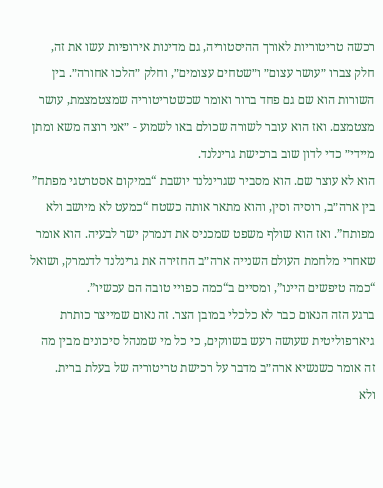רכשה טריטוריות לאורך ההיסטוריה, גם מדינות אירופיות עשו את זה, חלק צברו ״עושר עצום״ ו״שטחים עצומים״, וחלק ״הלכו אחורה״. בין השורות הוא שם גם פחד ברור ואומר שכשטריטוריה שמצטמצמת, עושר מצטמצם. ואז הוא עובר לשורה שכולם באו לשמוע - ״אני רוצה משא ומתן מיידי״ כדי לדון שוב ברכישת גרינלנד.
הוא לא עוצר שם. הוא מסביר שגרינלנד יושבת “במיקום אסטרטגי מפתח” בין ארה״ב, רוסיה וסין, והוא מתאר אותה כשטח “כמעט לא מיושב ולא מפותח”. ואז הוא שולף משפט שמכניס את דנמרק ישר לבעיה. הוא אומר שאחרי מלחמת העולם השנייה ארה״ב החזירה את גרינלנד לדנמרק, ושואל “כמה טיפשים היינו”, ומסיים ב“כמה כפויי טובה הם עכשיו”.
ברגע הזה הנאום כבר לא כלכלי במובן הצר. זה נאום שמייצר כותרת גיאו־פוליטית שעושה רעש בשווקים, כי כל מי שמנהל סיכונים מבין מה זה אומר כשנשיא ארה״ב מדבר על רכישת טריטוריה של בעלת ברית.
ולא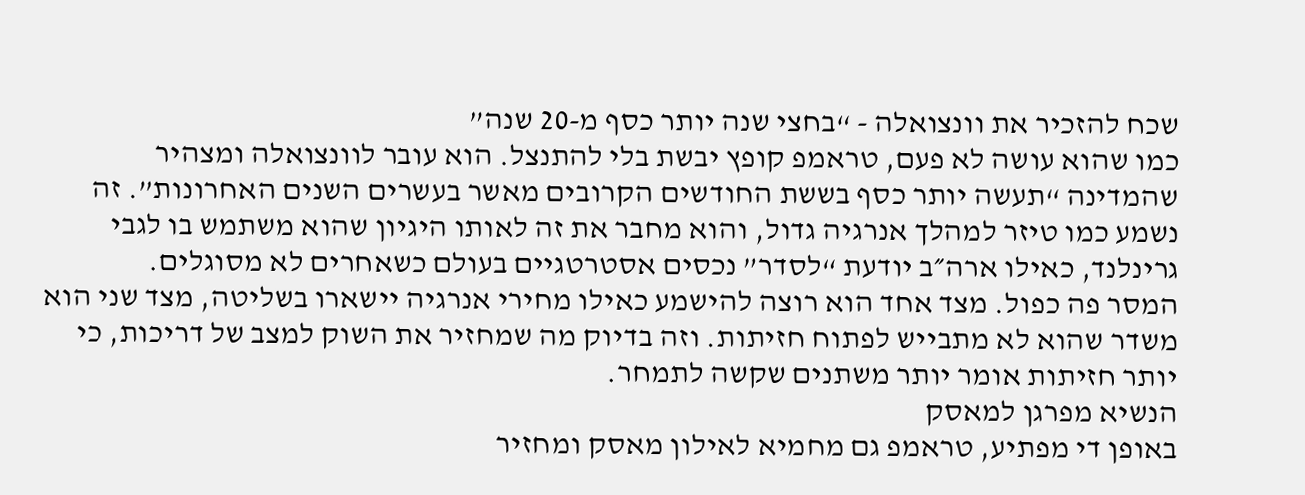שכח להזכיר את וונצואלה - “בחצי שנה יותר כסף מ-20 שנה”
כמו שהוא עושה לא פעם, טראמפ קופץ יבשת בלי להתנצל. הוא עובר לוונצואלה ומצהיר שהמדינה “תעשה יותר כסף בששת החודשים הקרובים מאשר בעשרים השנים האחרונות”. זה נשמע כמו טיזר למהלך אנרגיה גדול, והוא מחבר את זה לאותו היגיון שהוא משתמש בו לגבי גרינלנד, כאילו ארה״ב יודעת “לסדר” נכסים אסטרטגיים בעולם כשאחרים לא מסוגלים.
המסר פה כפול. מצד אחד הוא רוצה להישמע כאילו מחירי אנרגיה יישארו בשליטה, מצד שני הוא משדר שהוא לא מתבייש לפתוח חזיתות. וזה בדיוק מה שמחזיר את השוק למצב של דריכות, כי יותר חזיתות אומר יותר משתנים שקשה לתמחר.
הנשיא מפרגן למאסק
באופן די מפתיע, טראמפ גם מחמיא לאילון מאסק ומחזיר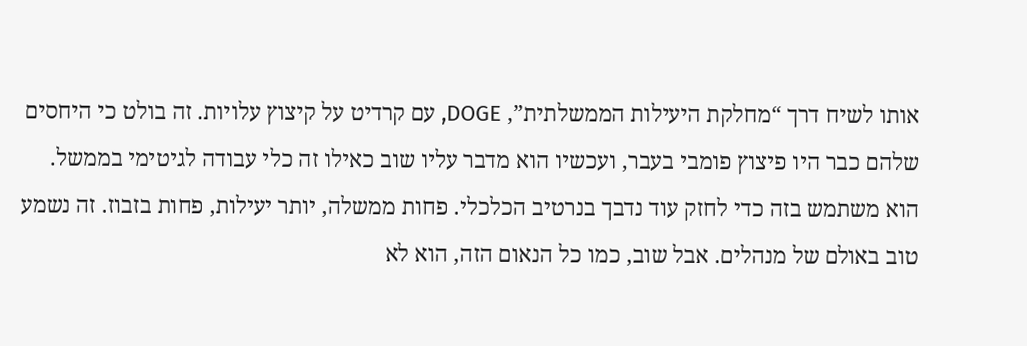אותו לשיח דרך “מחלקת היעילות הממשלתית”, DOGE, עם קרדיט על קיצוץ עלויות. זה בולט כי היחסים שלהם כבר היו פיצוץ פומבי בעבר, ועכשיו הוא מדבר עליו שוב כאילו זה כלי עבודה לגיטימי בממשל.
הוא משתמש בזה כדי לחזק עוד נדבך בנרטיב הכלכלי. פחות ממשלה, יותר יעילות, פחות בזבוז. זה נשמע טוב באולם של מנהלים. אבל שוב, כמו כל הנאום הזה, הוא לא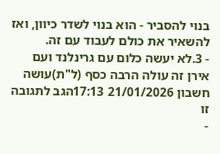בנוי להסביר - הוא בנוי לשדר כיוון, ואז להשאיר את כולם לעבוד עם זה.
- 3.לא יעשה כלום עם גרינלנד ועם אירן זה עולה הרבה כסף (ל"ת)עושה חשבון 21/01/2026 17:13הגב לתגובה זו
-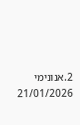2.אנונימי 21/01/2026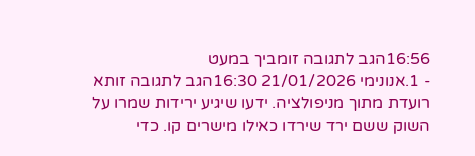16:56הגב לתגובה זומביך במעט
- 1.אנונימי 21/01/2026 16:30הגב לתגובה זותא רועדת מתוך מניפולציה. ידעו שיגיע ירידות שמרו על השוק ששם ירד שירדו כאילו מישרים קו. כדי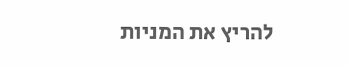להריץ את המניות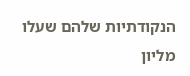הנקודתיות שלהם שעלו מליון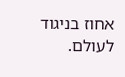אחוז בניגוד לעולם.